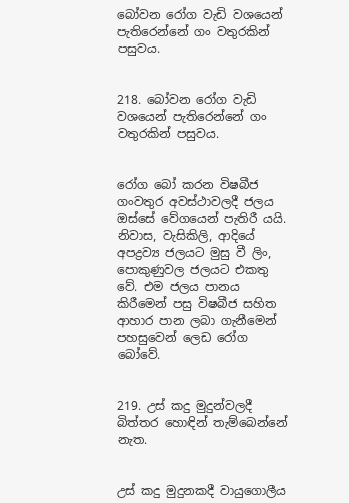බෝවන රෝග වැඩි වශයෙන් පැතිරෙන්නේ ගං වතුරකින් පසුවය.


218. බෝවන රෝග වැඩි වශයෙන් පැතිරෙන්නේ ගං වතුරකින් පසුවය.


රෝග බෝ කරන විෂබීජ ගංවතුර අවස්‌ථාවලදී ජලය ඔස්‌සේ වේගයෙන් පැතිරී යයි. නිවාස, වැසිකිලි, ආදියේ අපද්‍රව්‍ය ජලයට මුසු වී ලිං, පොකුණුවල ජලයට එකතු වේ. එම ජලය පානය කිරීමෙන් පසු විෂබීජ සහිත ආහාර පාන ලබා ගැනීමෙන් පහසුවෙන් ලෙඩ රෝග බෝවේ.


219. උස්‌ කදු මුදුන්වලදී බිත්තර හොඳින් තැම්බෙන්නේ නැත.


උස්‌ කදු මුදුනකදී වායුගොලීය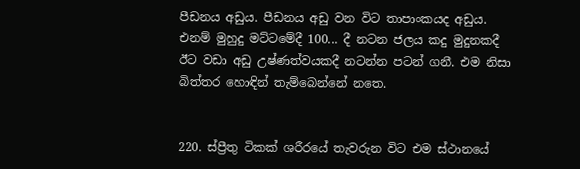පීඩනය අඩුය. පීඩනය අඩු වන විට තාපාංකයද අඩුය. එනම් මුහුදු මට්‌ටමේදී 100... දී නටන ජලය කදු මුදුනකදී ඊට වඩා අඩු උෂ්ණත්වයකදී නටන්න පටන් ගනී. එම නිසා බිත්තර හොඳින් තැම්බෙන්නේ නතෙ.


220. ස්‌ප්‍රීතු ටිකක්‌ ශරීරයේ තැවරුන විට එම ස්‌ථානයේ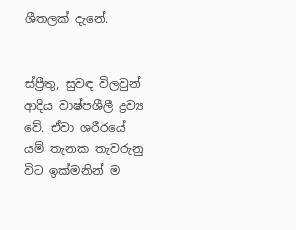ශීතලක්‌ දැනේ.


ස්‌ප්‍රීතු, සුවඳ විලවුන් ආදිය වාෂ්පශීලී ද්‍රව්‍ය වේ. ඒවා ශරීරයේ යම් තැනක තැවරුනු විට ඉක්‌මනින් ම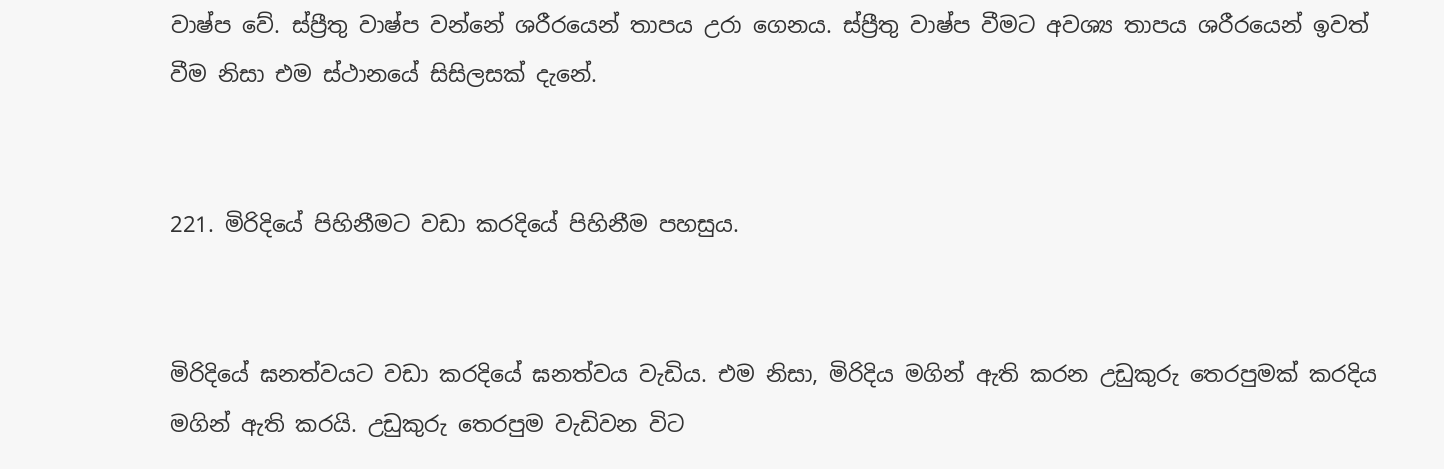වාෂ්ප වේ. ස්‌ප්‍රීතු වාෂ්ප වන්නේ ශරීරයෙන් තාපය උරා ගෙනය. ස්‌ප්‍රීතු වාෂ්ප වීමට අවශ්‍ය තාපය ශරීරයෙන් ඉවත් වීම නිසා එම ස්‌ථානයේ සිසිලසක්‌ දැනේ.


221. මිරිදියේ පිහිනීමට වඩා කරදියේ පිහිනීම පහසුය.


මිරිදියේ ඝනත්වයට වඩා කරදියේ ඝනත්වය වැඩිය. එම නිසා, මිරිදිය මගින් ඇති කරන උඩුකුරු තෙරපුමක්‌ කරදිය මගින් ඇති කරයි. උඩුකුරු තෙරපුම වැඩිවන විට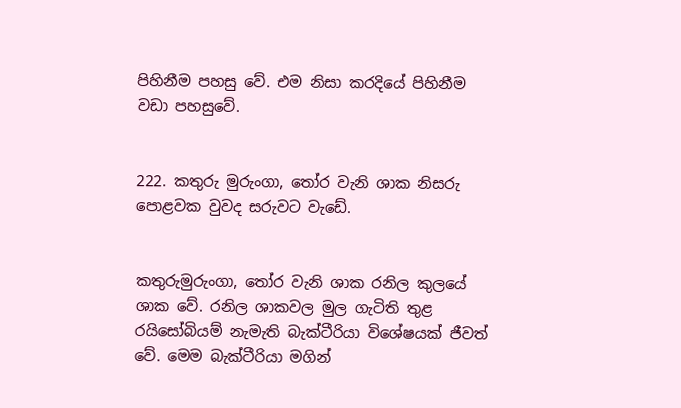පිහිනීම පහසු වේ. එම නිසා කරදියේ පිහිනීම වඩා පහසුවේ.


222. කතුරු මුරුංගා, තෝර වැනි ශාක නිසරු පොළවක වුවද සරුවට වැඩේ.


කතුරුමුරුංගා, තෝර වැනි ශාක රනිල කුලයේ ශාක වේ. රනිල ශාකවල මුල ගැටිති තුළ රයිසෝබියම් නැමැති බැක්‌ටීරියා විශේෂයක්‌ ජීවත් වේ. මෙම බැක්‌ටීරියා මගින්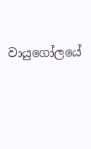වායුගෝලයේ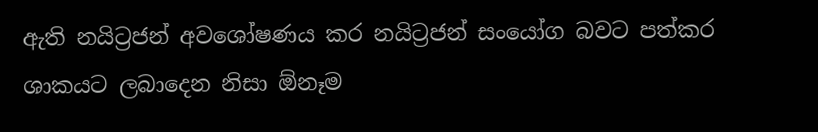ඇති නයිට්‍රජන් අවශෝෂණය කර නයිට්‍රජන් සංයෝග බවට පත්කර ශාකයට ලබාදෙන නිසා ඕනෑම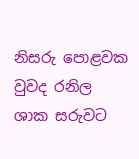නිසරු පොළවක වුවද රනිල ශාක සරුවට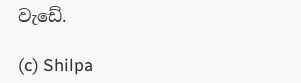වැඩේ.

(c) Shilpa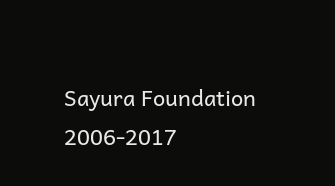Sayura Foundation 2006-2017